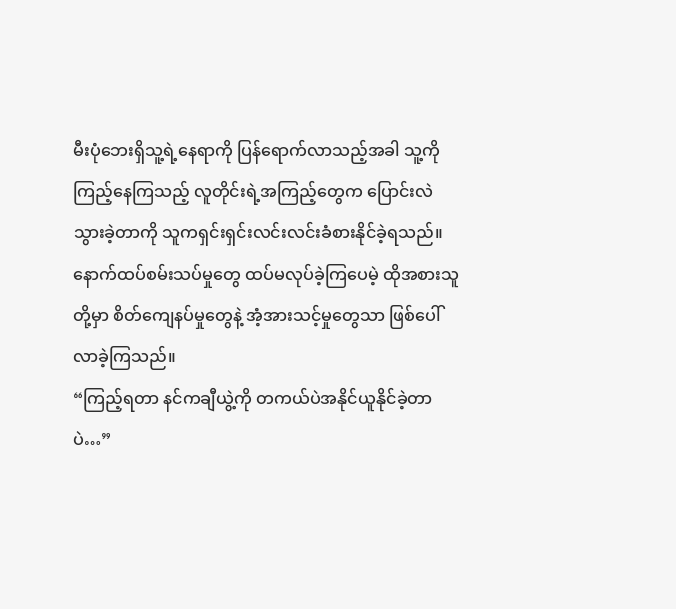မီးပုံဘေးရှိသူ့ရဲ့နေရာကို ပြန်ရောက်လာသည့်အခါ သူ့ကိုကြည့်နေကြသည့် လူတိုင်းရဲ့အကြည့်တွေက ပြောင်းလဲသွားခဲ့တာကို သူကရှင်းရှင်းလင်းလင်းခံစားနိုင်ခဲ့ရသည်။ နောက်ထပ်စမ်းသပ်မှုတွေ ထပ်မလုပ်ခဲ့ကြပေမဲ့ ထိုအစားသူတို့မှာ စိတ်ကျေနပ်မှုတွေနဲ့ အံ့အားသင့်မှုတွေသာ ဖြစ်ပေါ်လာခဲ့ကြသည်။
“ကြည့်ရတာ နင်ကချီယွဲ့ကို တကယ်ပဲအနိုင်ယူနိုင်ခဲ့တာပဲ…”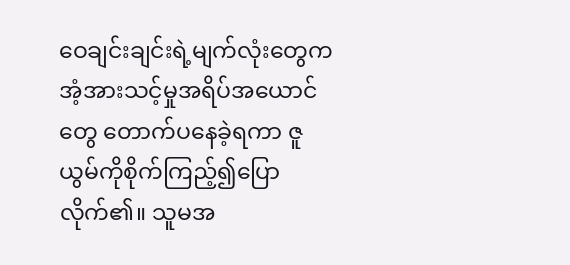ဝေချင်းချင်းရဲ့မျက်လုံးတွေက အံ့အားသင့်မှုအရိပ်အယောင်တွေ တောက်ပနေခဲ့ရကာ ဇူယွမ်ကိုစိုက်ကြည့်၍ပြောလိုက်၏။ သူမအ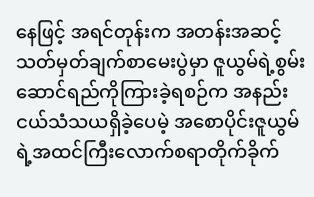နေဖြင့် အရင်တုန်းက အတန်းအဆင့်သတ်မှတ်ချက်စာမေးပွဲမှာ ဇူယွမ်ရဲ့စွမ်းဆောင်ရည်ကိုကြားခဲ့ရစဉ်က အနည်းငယ်သံသယရှိခဲ့ပေမဲ့ အစောပိုင်းဇူယွမ်ရဲ့အထင်ကြီးလောက်စရာတိုက်ခိုက်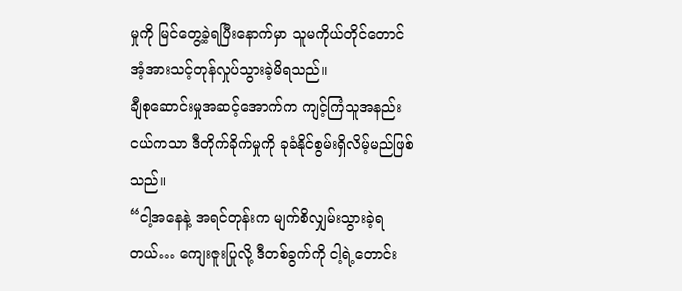မှုကို မြင်တွေ့ခဲ့ရပြီးနောက်မှာ သူမကိုယ်တိုင်တောင် အံ့အားသင့်တုန်လှုပ်သွားခဲ့မိရသည်။
ချီစုဆောင်းမှုအဆင့်အောက်က ကျင့်ကြံသူအနည်းငယ်ကသာ ဒီတိုက်ခိုက်မှုကို ခုခံနိုင်စွမ်းရှိလိမ့်မည်ဖြစ်သည်။
“ငါ့အနေနဲ့ အရင်တုန်းက မျက်စိလျှမ်းသွားခဲ့ရတယ်… ကျေးဇူးပြုလို့ ဒီတစ်ခွက်ကို ငါ့ရဲ့တောင်း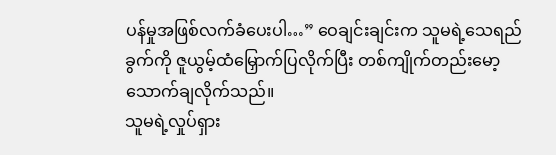ပန်မှုအဖြစ်လက်ခံပေးပါ…” ဝေချင်းချင်းက သူမရဲ့သေရည်ခွက်ကို ဇူယွမ့်ထံမြှောက်ပြလိုက်ပြီး တစ်ကျိုက်တည်းမော့သောက်ချလိုက်သည်။
သူမရဲ့လှုပ်ရှား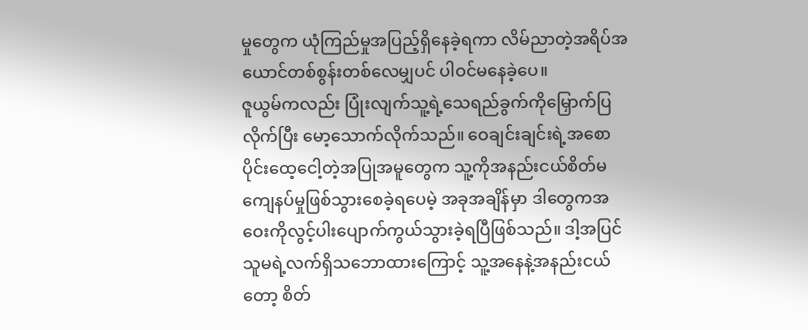မှုတွေက ယုံကြည်မှုအပြည့်ရှိနေခဲ့ရကာ လိမ်ညာတဲ့အရိပ်အယောင်တစ်စွန်းတစ်လေမျှပင် ပါဝင်မနေခဲ့ပေ။
ဇူယွမ်ကလည်း ပြုံးလျက်သူ့ရဲ့သေရည်ခွက်ကိုမြှောက်ပြလိုက်ပြီး မော့သောက်လိုက်သည်။ ဝေချင်းချင်းရဲ့အစောပိုင်းထေ့ငေါ့တဲ့အပြုအမူတွေက သူ့ကိုအနည်းငယ်စိတ်မကျေနပ်မှုဖြစ်သွားစေခဲ့ရပေမဲ့ အခုအချိန်မှာ ဒါတွေကအဝေးကိုလွင့်ပါးပျောက်ကွယ်သွားခဲ့ရပြီဖြစ်သည်။ ဒါ့အပြင် သူမရဲ့လက်ရှိသဘောထားကြောင့် သူ့အနေနဲ့အနည်းငယ်တော့ စိတ်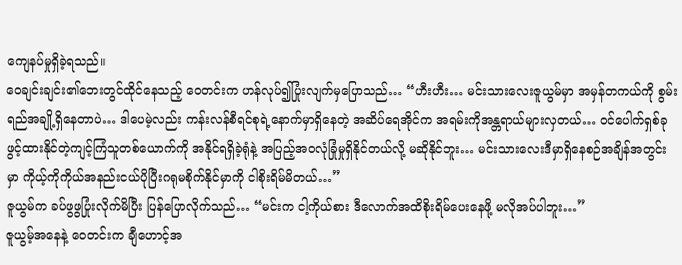ကျေနပ်မှုရှိခဲ့ရသည်။
ဝေချင်းချင်း၏ဘေးတွင်ထိုင်နေသည့် ဝေတင်းက ဟန်လုပ်၍ပြုံးလျက်မှပြောသည်… “ဟီးဟီး… မင်းသားလေးဇူယွမ်မှာ အမှန်တကယ်ကို စွမ်းရည်အချို့ရှိနေတာပဲ… ဒါပေမဲ့လည်း ကန်းလန်စီရင်စုရဲ့နောက်မှာရှိနေတဲ့ အဆိပ်ရေအိုင်က အရမ်းကိုအန္တရာယ်များလှတယ်… ဝင်ပေါက်ရှစ်ခုဖွင့်ထားနိုင်တဲ့ကျင့်ကြံသူတစ်ယောက်ကို အနိုင်ရရှိခဲ့ရုံနဲ့ အပြည့်အဝလုံခြုံမှုရှိနိုင်တယ်လို့ မဆိုနိုင်ဘူး… မင်းသားလေးဒီမှာရှိနေစဉ်အချိန်အတွင်းမှာ ကိုယ့်ကိုကိုယ်အနည်းငယ်ပိုပြီးဂရုမစိုက်နိုင်မှာကို ငါစိုးရိမ်မိတယ်…”
ဇူယွမ်က ခပ်ဖွဖွပြုံးလိုက်မိပြီး ပြန်ပြောလိုက်သည်… “မင်းက ငါ့ကိုယ်စား ဒီလောက်အထိစိုးရိမ်ပေးနေဖို့ မလိုအပ်ပါဘူး…”
ဇူယွမ့်အနေနဲ့ ဝေတင်းက ချီဟောင့်အ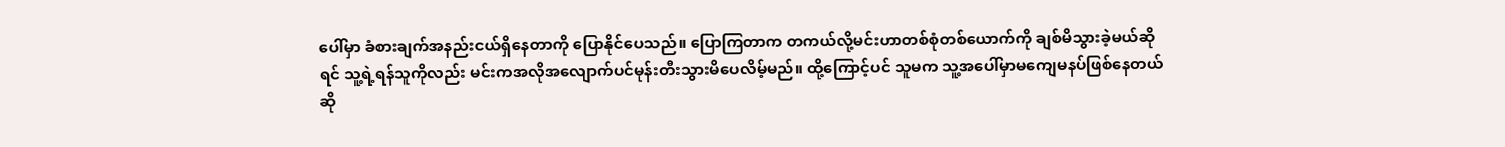ပေါ်မှာ ခံစားချက်အနည်းငယ်ရှိနေတာကို ပြောနိုင်ပေသည်။ ပြောကြတာက တကယ်လို့မင်းဟာတစ်စုံတစ်ယောက်ကို ချစ်မိသွားခဲ့မယ်ဆိုရင် သူ့ရဲ့ရန်သူကိုလည်း မင်းကအလိုအလျောက်ပင်မုန်းတီးသွားမိပေလိမ့်မည်။ ထို့ကြောင့်ပင် သူမက သူ့အပေါ်မှာမကျေမနပ်ဖြစ်နေတယ်ဆို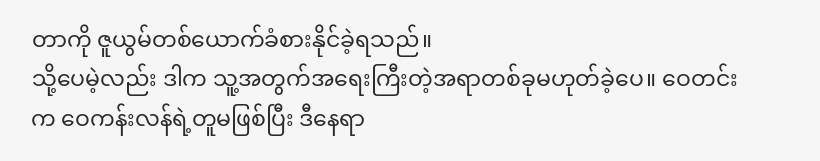တာကို ဇူယွမ်တစ်ယောက်ခံစားနိုင်ခဲ့ရသည်။
သို့ပေမဲ့လည်း ဒါက သူ့အတွက်အရေးကြီးတဲ့အရာတစ်ခုမဟုတ်ခဲ့ပေ။ ဝေတင်းက ဝေကန်းလန်ရဲ့တူမဖြစ်ပြီး ဒီနေရာ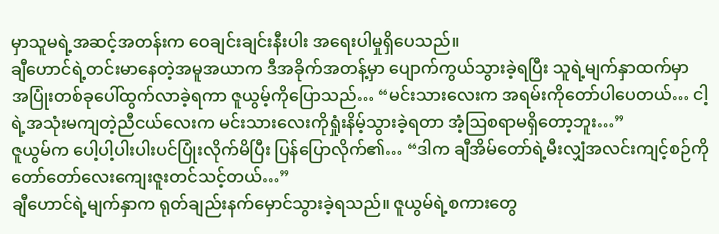မှာသူမရဲ့အဆင့်အတန်းက ဝေချင်းချင်းနီးပါး အရေးပါမှုရှိပေသည်။
ချီဟောင်ရဲ့တင်းမာနေတဲ့အမူအယာက ဒီအခိုက်အတန့်မှာ ပျောက်ကွယ်သွားခဲ့ရပြီး သူရဲ့မျက်နှာထက်မှာ အပြုံးတစ်ခုပေါ်ထွက်လာခဲ့ရကာ ဇူယွမ့်ကိုပြောသည်… “မင်းသားလေးက အရမ်းကိုတော်ပါပေတယ်… ငါ့ရဲ့အသုံးမကျတဲ့ညီငယ်လေးက မင်းသားလေးကိုရှုံးနိမ့်သွားခဲ့ရတာ အံ့ဩစရာမရှိတော့ဘူး…”
ဇူယွမ်က ပေါ့ပါ့ပါးပါးပင်ပြုံးလိုက်မိပြီး ပြန်ပြောလိုက်၏… “ဒါက ချီအိမ်တော်ရဲ့မီးလျှံအလင်းကျင့်စဉ်ကို တော်တော်လေးကျေးဇူးတင်သင့်တယ်…”
ချီဟောင်ရဲ့မျက်နှာက ရုတ်ချည်းနက်မှောင်သွားခဲ့ရသည်။ ဇူယွမ်ရဲ့စကားတွေ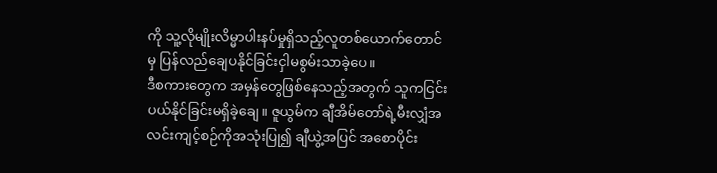ကို သူ့လိုမျိုးလိမ္မာပါးနပ်မှုရှိသည့်လူတစ်ယောက်တောင်မှ ပြန်လည်ချေပနိုင်ခြင်းငှါမစွမ်းသာခဲ့ပေ။
ဒီစကားတွေက အမှန်တွေဖြစ်နေသည့်အတွက် သူကငြင်းပယ်နိုင်ခြင်းမရှိခဲ့ချေ။ ဇူယွမ်က ချီအိမ်တော်ရဲ့မီးလျှံအလင်းကျင့်စဉ်ကိုအသုံးပြု၍ ချီယွဲ့အပြင် အစောပိုင်း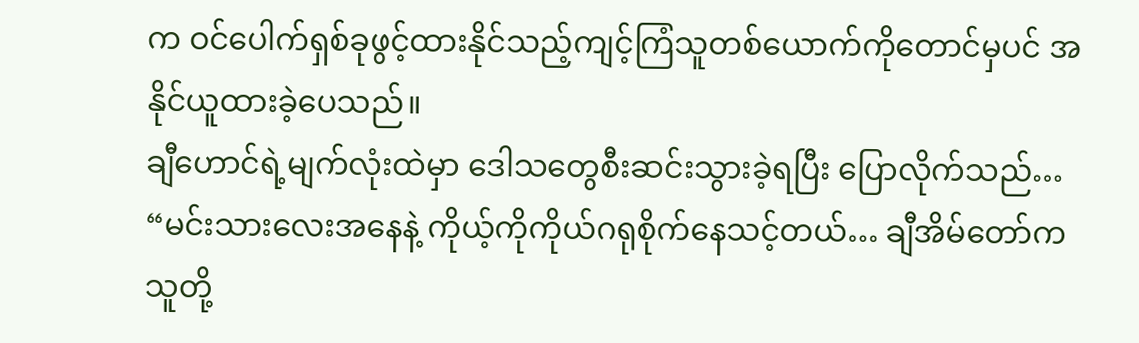က ဝင်ပေါက်ရှစ်ခုဖွင့်ထားနိုင်သည့်ကျင့်ကြံသူတစ်ယောက်ကိုတောင်မှပင် အနိုင်ယူထားခဲ့ပေသည်။
ချီဟောင်ရဲ့မျက်လုံးထဲမှာ ဒေါသတွေစီးဆင်းသွားခဲ့ရပြီး ပြောလိုက်သည်… “မင်းသားလေးအနေနဲ့ ကိုယ့်ကိုကိုယ်ဂရုစိုက်နေသင့်တယ်… ချီအိမ်တော်က သူတို့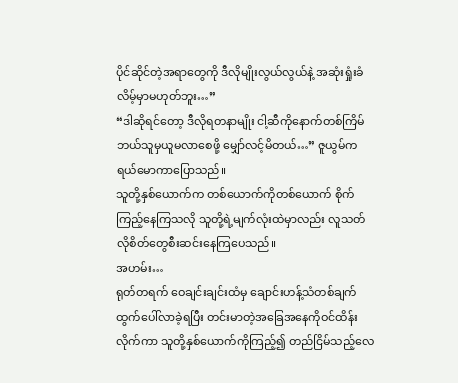ပိုင်ဆိုင်တဲ့အရာတွေကို ဒီလိုမျိုးလွယ်လွယ်နဲ့ အဆုံးရှုံးခံလိမ့်မှာမဟုတ်ဘူး…”
“ဒါဆိုရင်တော့ ဒီလိုရတနာမျိုး ငါ့ဆီကိုနောက်တစ်ကြိမ် ဘယ်သူမှယူမလာစေဖို့ မျှော်လင့်မိတယ်…” ဇူယွမ်က ရယ်မောကာပြောသည်။
သူတို့နှစ်ယောက်က တစ်ယောက်ကိုတစ်ယောက် စိုက်ကြည့်နေကြသလို သူတို့ရဲ့မျက်လုံးထဲမှာလည်း လူသတ်လိုစိတ်တွေစီးဆင်းနေကြပေသည်။
အဟမ်း…
ရုတ်တရက် ဝေချင်းချင်းထံမှ ချောင်းဟန့်သံတစ်ချက်ထွက်ပေါ်လာခဲ့ရပြီး တင်းမာတဲ့အခြေအနေကိုဝင်ထိန်းလိုက်ကာ သူတို့နှစ်ယောက်ကိုကြည့်၍ တည်ငြိမ်သည့်လေ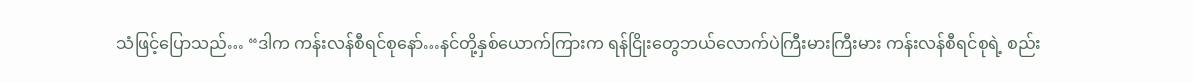သံဖြင့်ပြောသည်… “ဒါက ကန်းလန်စီရင်စုနော်…နင်တို့နှစ်ယောက်ကြားက ရန်ငြိုးတွေဘယ်လောက်ပဲကြီးမားကြီးမား ကန်းလန်စီရင်စုရဲ့ စည်း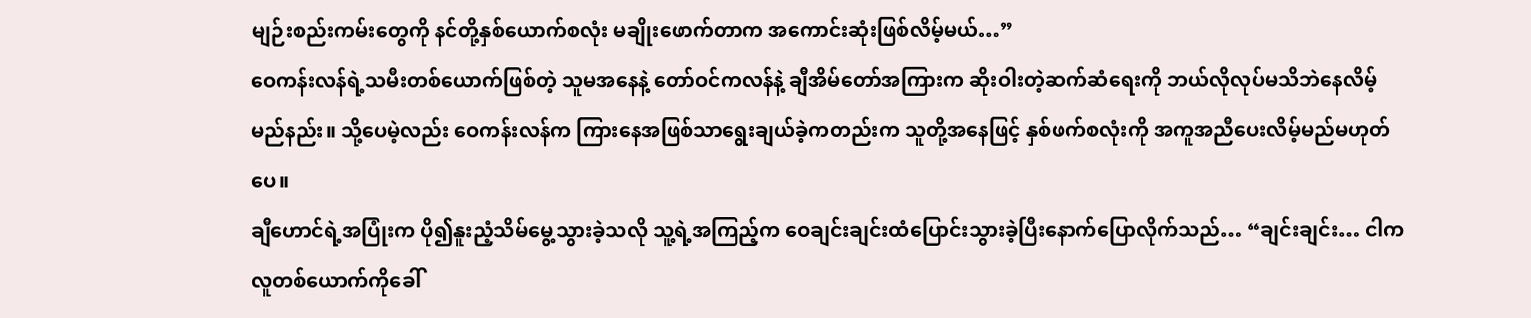မျဉ်းစည်းကမ်းတွေကို နင်တို့နှစ်ယောက်စလုံး မချိုးဖောက်တာက အကောင်းဆုံးဖြစ်လိမ့်မယ်…”
ဝေကန်းလန်ရဲ့သမီးတစ်ယောက်ဖြစ်တဲ့ သူမအနေနဲ့ တော်ဝင်ကလန်နဲ့ ချီအိမ်တော်အကြားက ဆိုးဝါးတဲ့ဆက်ဆံရေးကို ဘယ်လိုလုပ်မသိဘဲနေလိမ့်မည်နည်း။ သို့ပေမဲ့လည်း ဝေကန်းလန်က ကြားနေအဖြစ်သာရွေးချယ်ခဲ့ကတည်းက သူတို့အနေဖြင့် နှစ်ဖက်စလုံးကို အကူအညီပေးလိမ့်မည်မဟုတ်ပေ။
ချီဟောင်ရဲ့အပြုံးက ပို၍နူးညံ့သိမ်မွေ့သွားခဲ့သလို သူ့ရဲ့အကြည့်က ဝေချင်းချင်းထံပြောင်းသွားခဲ့ပြီးနောက်ပြောလိုက်သည်… “ချင်းချင်း… ငါကလူတစ်ယောက်ကိုခေါ်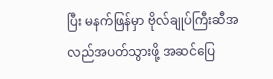ပြီး မနက်ဖြန်မှာ ဗိုလ်ချုပ်ကြီးဆီအလည်အပတ်သွားဖို့ အဆင်ပြေ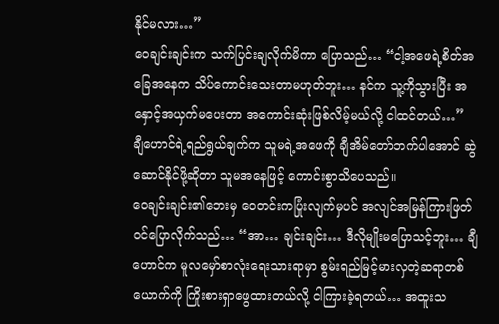နိုင်မလား…”
ဝေချင်းချင်းက သက်ပြင်းချလိုက်မိကာ ပြောသည်… “ငါ့အဖေရဲ့စိတ်အခြေအနေက သိပ်ကောင်းသေးတာမဟုတ်ဘူး… နင်က သူ့ကိုသွားပြီး အနှောင့်အယှက်မပေးတာ အကောင်းဆုံးဖြစ်လိမ့်မယ်လို့ ငါထင်တယ်…”
ချီဟောင်ရဲ့ရည်ရွယ်ချက်က သူမရဲ့အဖေကို ချီအိမ်တော်ဘက်ပါအောင် ဆွဲဆောင်နိုင်ဖို့ဆိုတာ သူမအနေဖြင့် ကောင်းစွာသိပေသည်။
ဝေချင်းချင်း၏ဘေးမှ ဝေတင်းကပြုံးလျက်မှပင် အလျင်အမြန်ကြားဖြတ်ဝင်ပြောလိုက်သည်… “အာ… ချင်းချင်း… ဒီလိုမျိုးမပြောသင့်ဘူး… ချီဟောင်က မူလမှော်စာလုံးရေးသားရာမှာ စွမ်းရည်မြင့်မားလှတဲ့ဆရာတစ်ယောက်ကို ကြိုးစားရှာဖွေထားတယ်လို့ ငါကြားခဲ့ရတယ်… အထူးသ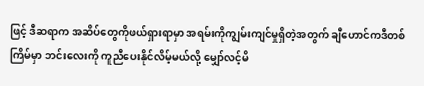ဖြင့် ဒီဆရာက အဆိပ်တွေကိုဖယ်ရှားရာမှာ အရမ်းကိုကျွမ်းကျင်မှုရှိတဲ့အတွက် ချီဟောင်ကဒီတစ်ကြိမ်မှာ ဘင်းလေးကို ကူညီပေးနိုင်လိမ့်မယ်လို့ မျှော်လင့်မိ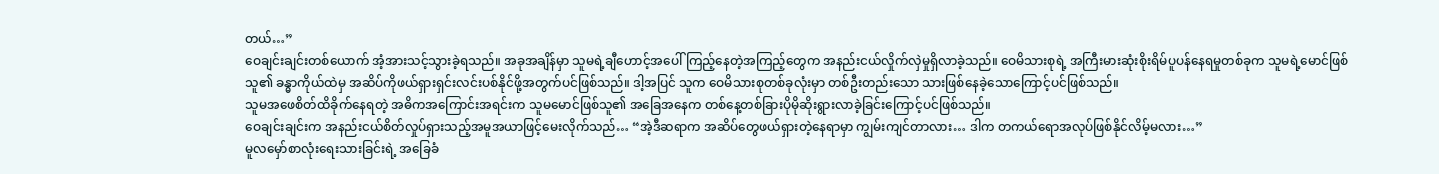တယ်…”
ဝေချင်းချင်းတစ်ယောက် အံ့အားသင့်သွားခဲ့ရသည်။ အခုအချိန်မှာ သူမရဲ့ချီဟောင့်အပေါ်ကြည့်နေတဲ့အကြည့်တွေက အနည်းငယ်လှိုက်လှဲမှုရှိလာခဲ့သည်။ ဝေမိသားစုရဲ့ အကြီးမားဆုံးစိုးရိမ်ပူပန်နေရမှုတစ်ခုက သူမရဲ့မောင်ဖြစ်သူ၏ ခန္ဓာကိုယ်ထဲမှ အဆိပ်ကိုဖယ်ရှားရှင်းလင်းပစ်နိုင်ဖို့အတွက်ပင်ဖြစ်သည်။ ဒါ့အပြင် သူက ဝေမိသားစုတစ်ခုလုံးမှာ တစ်ဦးတည်းသော သားဖြစ်နေခဲ့သောကြောင့်ပင်ဖြစ်သည်။
သူမအဖေစိတ်ထိခိုက်နေရတဲ့ အဓိကအကြောင်းအရင်းက သူမမောင်ဖြစ်သူ၏ အခြေအနေက တစ်နေ့တစ်ခြားပိုမိုဆိုးရွားလာခဲ့ခြင်းကြောင့်ပင်ဖြစ်သည်။
ဝေချင်းချင်းက အနည်းငယ်စိတ်လှုပ်ရှားသည့်အမူအယာဖြင့်မေးလိုက်သည်… “အဲ့ဒီဆရာက အဆိပ်တွေဖယ်ရှားတဲ့နေရာမှာ ကျွမ်းကျင်တာလား… ဒါက တကယ်ရောအလုပ်ဖြစ်နိုင်လိမ့်မလား…”
မူလမှော်စာလုံးရေးသားခြင်းရဲ့ အခြေခံ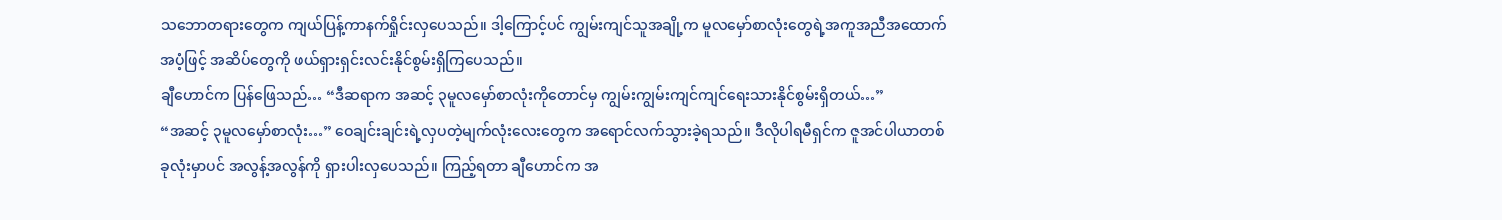သဘောတရားတွေက ကျယ်ပြန့်ကာနက်ရှိုင်းလှပေသည်။ ဒါ့ကြောင့်ပင် ကျွမ်းကျင်သူအချို့က မူလမှော်စာလုံးတွေရဲ့အကူအညီအထောက်အပံ့ဖြင့် အဆိပ်တွေကို ဖယ်ရှားရှင်းလင်းနိုင်စွမ်းရှိကြပေသည်။
ချီဟောင်က ပြန်ဖြေသည်… “ဒီဆရာက အဆင့် ၃မူလမှော်စာလုံးကိုတောင်မှ ကျွမ်းကျွမ်းကျင်ကျင်ရေးသားနိုင်စွမ်းရှိတယ်…”
“အဆင့် ၃မူလမှော်စာလုံး…” ဝေချင်းချင်းရဲ့လှပတဲ့မျက်လုံးလေးတွေက အရောင်လက်သွားခဲ့ရသည်။ ဒီလိုပါရမီရှင်က ဇူအင်ပါယာတစ်ခုလုံးမှာပင် အလွန့်အလွန်ကို ရှားပါးလှပေသည်။ ကြည့်ရတာ ချီဟောင်က အ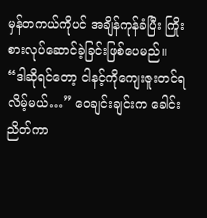မှန်တကယ်ကိုပင် အချိန်ကုန်ခံပြီး ကြိုးစားလုပ်ဆောင်ခဲ့ခြင်းဖြစ်ပေမည်။
“ဒါဆိုရင်တော့ ငါနင့်ကိုကျေးဇူးတင်ရလိမ့်မယ်…” ဝေချင်းချင်းက ခေါင်းညိတ်ကာ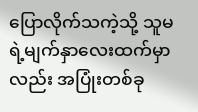ပြောလိုက်သကဲ့သို့ သူမရဲ့မျက်နှာလေးထက်မှာလည်း အပြုံးတစ်ခု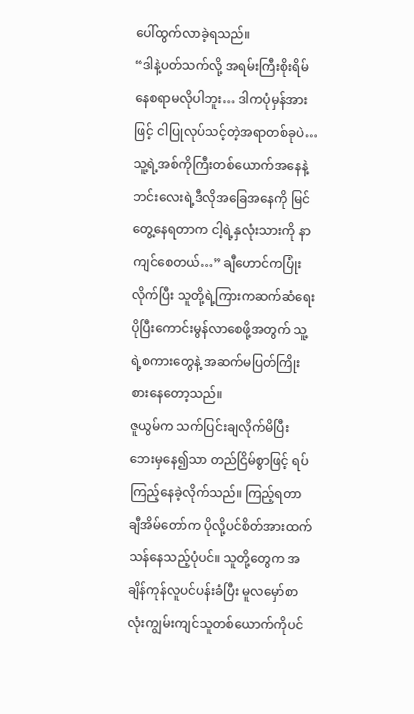ပေါ်ထွက်လာခဲ့ရသည်။
“ဒါနဲ့ပတ်သက်လို့ အရမ်းကြီးစိုးရိမ်နေစရာမလိုပါဘူး… ဒါကပုံမှန်အားဖြင့် ငါပြုလုပ်သင့်တဲ့အရာတစ်ခုပဲ… သူ့ရဲ့အစ်ကိုကြီးတစ်ယောက်အနေနဲ့ ဘင်းလေးရဲ့ဒီလိုအခြေအနေကို မြင်တွေ့နေရတာက ငါ့ရဲ့နှလုံးသားကို နာကျင်စေတယ်…” ချီဟောင်ကပြုံးလိုက်ပြီး သူတို့ရဲ့ကြားကဆက်ဆံရေး ပိုပြီးကောင်းမွန်လာစေဖို့အတွက် သူ့ရဲ့စကားတွေနဲ့ အဆက်မပြတ်ကြိုးစားနေတော့သည်။
ဇူယွမ်က သက်ပြင်းချလိုက်မိပြီး ဘေးမှနေ၍သာ တည်ငြိမ်စွာဖြင့် ရပ်ကြည့်နေခဲ့လိုက်သည်။ ကြည့်ရတာ ချီအိမ်တော်က ပိုလို့ပင်စိတ်အားထက်သန်နေသည့်ပုံပင်။ သူတို့တွေက အချိန်ကုန်လူပင်ပန်းခံပြီး မူလမှော်စာလုံးကျွမ်းကျင်သူတစ်ယောက်ကိုပင်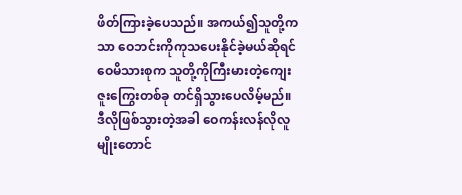ဖိတ်ကြားခဲ့ပေသည်။ အကယ်၍သူတို့ကသာ ဝေဘင်းကိုကုသပေးနိုင်ခဲ့မယ်ဆိုရင် ဝေမိသားစုက သူတို့ကိုကြီးမားတဲ့ကျေးဇူးကြွေးတစ်ခု တင်ရှိသွားပေလိမ့်မည်။ ဒီလိုဖြစ်သွားတဲ့အခါ ဝေကန်းလန်လိုလူမျိုးတောင်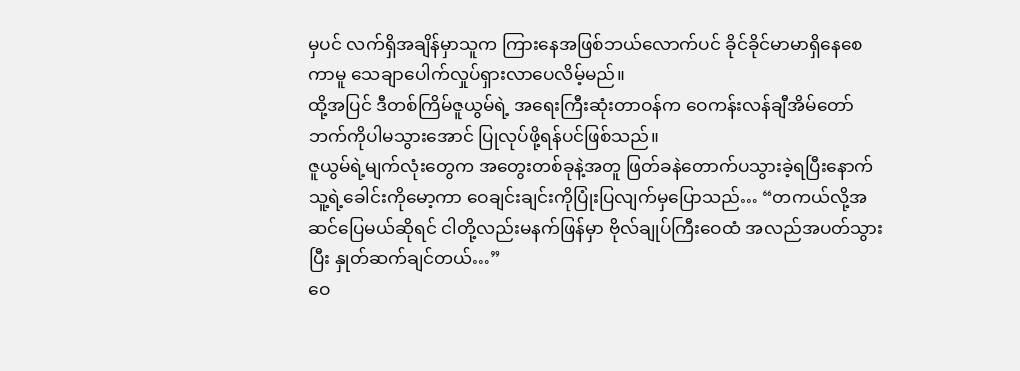မှပင် လက်ရှိအချိန်မှာသူက ကြားနေအဖြစ်ဘယ်လောက်ပင် ခိုင်ခိုင်မာမာရှိနေစေကာမူ သေချာပေါက်လှုပ်ရှားလာပေလိမ့်မည်။
ထို့အပြင် ဒီတစ်ကြိမ်ဇူယွမ်ရဲ့ အရေးကြီးဆုံးတာဝန်က ဝေကန်းလန်ချီအိမ်တော်ဘက်ကိုပါမသွားအောင် ပြုလုပ်ဖို့ရန်ပင်ဖြစ်သည်။
ဇူယွမ်ရဲ့မျက်လုံးတွေက အတွေးတစ်ခုနဲ့အတူ ဖြတ်ခနဲတောက်ပသွားခဲ့ရပြီးနောက် သူ့ရဲ့ခေါင်းကိုမော့ကာ ဝေချင်းချင်းကိုပြုံးပြလျက်မှပြောသည်… “တကယ်လို့အဆင်ပြေမယ်ဆိုရင် ငါတို့လည်းမနက်ဖြန်မှာ ဗိုလ်ချုပ်ကြီးဝေထံ အလည်အပတ်သွားပြီး နှုတ်ဆက်ချင်တယ်…”
ဝေ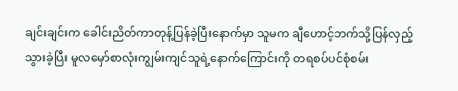ချင်းချင်းက ခေါင်းညိတ်ကာတုန့်ပြန်ခဲ့ပြီးနောက်မှာ သူမက ချီဟောင့်ဘက်သို့ပြန်လှည့်သွားခဲ့ပြီး မူလမှော်စာလုံးကျွမ်းကျင်သူရဲ့နောက်ကြောင်းကို တရစပ်ပင်စုံစမ်း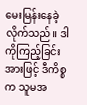မေးမြန်းနေခဲ့လိုက်သည်။ ဒါကိုကြည့်ခြင်းအားဖြင့် ဒီကိစ္စက သူမအ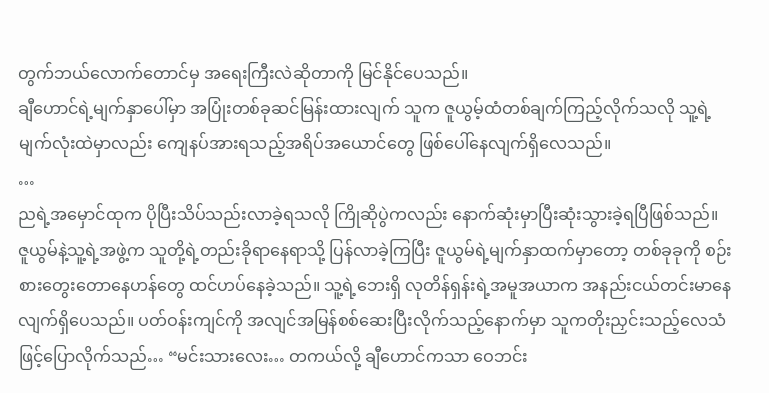တွက်ဘယ်လောက်တောင်မှ အရေးကြီးလဲဆိုတာကို မြင်နိုင်ပေသည်။
ချီဟောင်ရဲ့မျက်နှာပေါ်မှာ အပြုံးတစ်ခုဆင်မြန်းထားလျက် သူက ဇူယွမ့်ထံတစ်ချက်ကြည့်လိုက်သလို သူ့ရဲ့မျက်လုံးထဲမှာလည်း ကျေနပ်အားရသည့်အရိပ်အယောင်တွေ ဖြစ်ပေါ်နေလျက်ရှိလေသည်။
…
ညရဲ့အမှောင်ထုက ပိုပြီးသိပ်သည်းလာခဲ့ရသလို ကြိုဆိုပွဲကလည်း နောက်ဆုံးမှာပြီးဆုံးသွားခဲ့ရပြီဖြစ်သည်။
ဇူယွမ်နဲ့သူ့ရဲ့အဖွဲ့က သူတို့ရဲ့တည်းခိုရာနေရာသို့ ပြန်လာခဲ့ကြပြီး ဇူယွမ်ရဲ့မျက်နှာထက်မှာတော့ တစ်ခုခုကို စဉ်းစားတွေးတောနေဟန်တွေ ထင်ဟပ်နေခဲ့သည်။ သူ့ရဲ့ဘေးရှိ လုတိန်ရှန်းရဲ့အမူအယာက အနည်းငယ်တင်းမာနေလျက်ရှိပေသည်။ ပတ်ဝန်းကျင်ကို အလျင်အမြန်စစ်ဆေးပြီးလိုက်သည့်နောက်မှာ သူကတိုးညှင်းသည့်လေသံဖြင့်ပြောလိုက်သည်… “မင်းသားလေး… တကယ်လို့ ချီဟောင်ကသာ ဝေဘင်း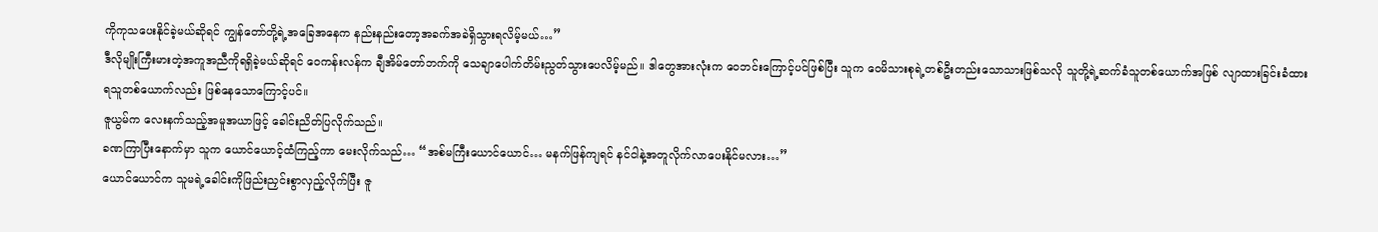ကိုကုသပေးနိုင်ခဲ့မယ်ဆိုရင် ကျွန်တော်တို့ရဲ့အခြေအနေက နည်းနည်းတော့အခက်အခဲရှိသွားရလိမ့်မယ်…”
ဒီလိုမျိုးကြီးမားတဲ့အကူအညီကိုရရှိခဲ့မယ်ဆိုရင် ဝေကန်းလန်က ချီအိမ်တော်ဘက်ကို သေချာပေါက်တိမ်းညွတ်သွားပေလိမ့်မည်။ ဒါတွေအားလုံးက ဝေဘင်းကြောင့်ပင်ဖြစ်ပြီး သူက ဝေမိသားစုရဲ့တစ်ဦးတည်းသောသားဖြစ်သလို သူတို့ရဲ့ဆက်ခံသူတစ်ယောက်အဖြစ် လျာထားခြင်းခံထားရသူတစ်ယောက်လည်း ဖြစ်နေသောကြောင့်ပင်။
ဇူယွမ်က လေးနက်သည့်အမူအယာဖြင့် ခေါင်းညိတ်ပြလိုက်သည်။
ခဏကြာပြီးနောက်မှာ သူက ယောင်ယောင့်ထံကြည့်ကာ မေးလိုက်သည်… “အစ်မကြီးယောင်ယောင်… မနက်ဖြန်ကျရင် နင်ငါနဲ့အတူလိုက်လာပေးနိုင်မလား…”
ယောင်ယောင်က သူမရဲ့ခေါင်းကိုဖြည်းညှင်းစွာလှည့်လိုက်ပြီး ဇူ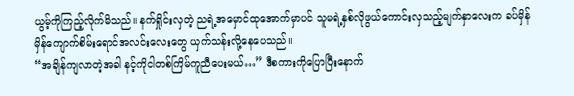ယွမ့်ကိုကြည့်လိုက်မိသည်။ နက်ရှိုင်းလှတဲ့ ညရဲ့အမှောင်ထုအောက်မှာပင် သူမရဲ့နှစ်လိုဖွယ်ကောင်းလှသည့်မျက်နှာလေးက ခပ်မှိန်မှိန်ကျောက်စိမ်းရောင်အလင်းလေးတွေ ယှက်သန်းလို့နေပေသည်။
“အချိန်ကျလာတဲ့အခါ နင့်ကိုငါတစ်ကြိမ်ကူညီပေးမယ်…” ဒီစကားကိုပြောပြီးနောက်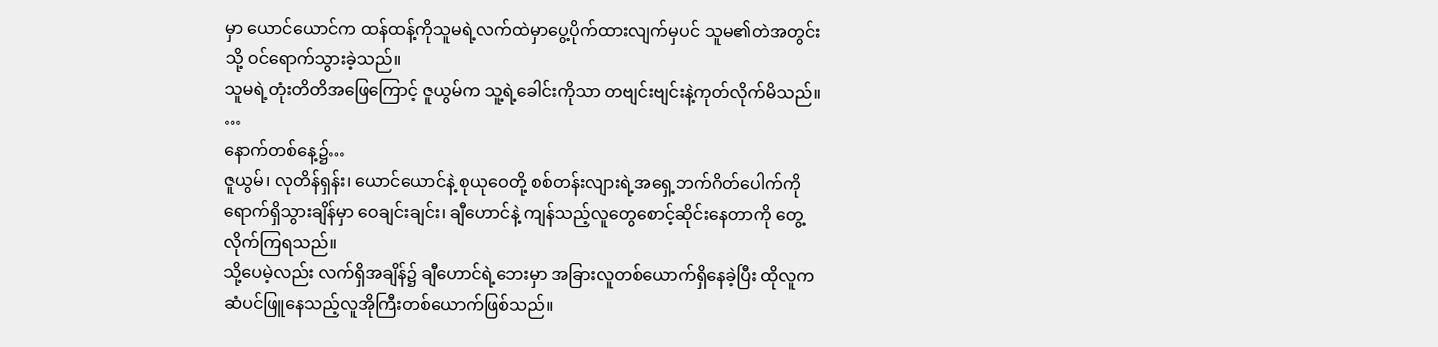မှာ ယောင်ယောင်က ထန်ထန့်ကိုသူမရဲ့လက်ထဲမှာပွေ့ပိုက်ထားလျက်မှပင် သူမ၏တဲအတွင်းသို့ ဝင်ရောက်သွားခဲ့သည်။
သူမရဲ့တုံးတိတိအဖြေကြောင့် ဇူယွမ်က သူ့ရဲ့ခေါင်းကိုသာ တဗျင်းဗျင်းနဲ့ကုတ်လိုက်မိသည်။
…
နောက်တစ်နေ့၌…
ဇူယွမ်၊ လုတိန်ရှန်း၊ ယောင်ယောင်နဲ့ စုယုဝေတို့ စစ်တန်းလျားရဲ့အရှေ့ဘက်ဂိတ်ပေါက်ကို ရောက်ရှိသွားချိန်မှာ ဝေချင်းချင်း၊ ချီဟောင်နဲ့ ကျန်သည့်လူတွေစောင့်ဆိုင်းနေတာကို တွေ့လိုက်ကြရသည်။
သို့ပေမဲ့လည်း လက်ရှိအချိန်၌ ချီဟောင်ရဲ့ဘေးမှာ အခြားလူတစ်ယောက်ရှိနေခဲ့ပြီး ထိုလူက ဆံပင်ဖြူနေသည့်လူအိုကြီးတစ်ယောက်ဖြစ်သည်။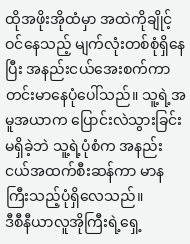ထိုအဖိုးအိုထံမှာ အထဲကိုချိုင့်ဝင်နေသည့် မျက်လုံးတစ်စုံရှိနေပြီး အနည်းငယ်အေးစက်ကာ တင်းမာနေပုံပေါ်သည်။ သူ့ရဲ့အမူအယာက ပြောင်းလဲသွားခြင်းမရှိခဲ့ဘဲ သူ့ရဲ့ပုံစံက အနည်းငယ်အထက်စီးဆန်ကာ မာနကြီးသည့်ပုံရှိလေသည်။
ဒီစီနီယာလူအိုကြီးရဲ့ရှေ့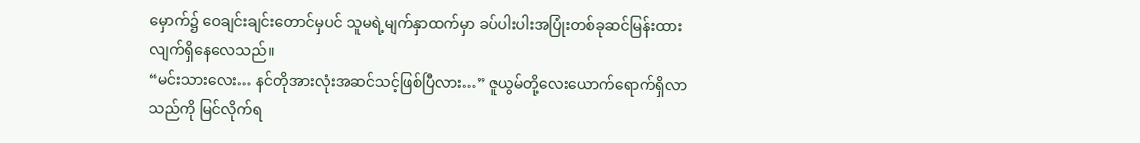မှောက်၌ ဝေချင်းချင်းတောင်မှပင် သူမရဲ့မျက်နှာထက်မှာ ခပ်ပါးပါးအပြုံးတစ်ခုဆင်မြန်းထားလျက်ရှိနေလေသည်။
“မင်းသားလေး… နင်တိုအားလုံးအဆင်သင့်ဖြစ်ပြီလား…” ဇူယွမ်တို့လေးယောက်ရောက်ရှိလာသည်ကို မြင်လိုက်ရ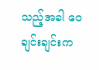သည့်အခါ ဝေချင်းချင်းက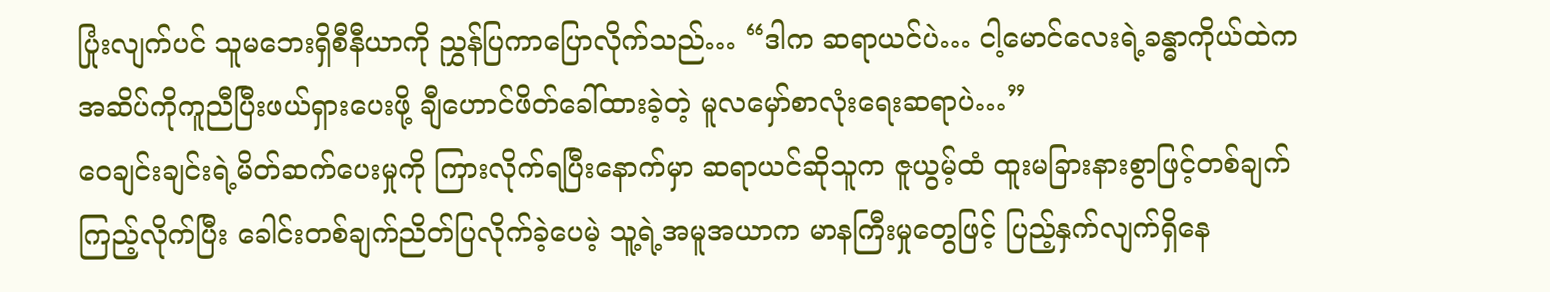ပြုံးလျက်ပင် သူမဘေးရှိစီနီယာကို ညွှန်ပြကာပြောလိုက်သည်… “ဒါက ဆရာယင်ပဲ… ငါ့မောင်လေးရဲ့ခန္ဓာကိုယ်ထဲက အဆိပ်ကိုကူညီပြီးဖယ်ရှားပေးဖို့ ချီဟောင်ဖိတ်ခေါ်ထားခဲ့တဲ့ မူလမှော်စာလုံးရေးဆရာပဲ…”
ဝေချင်းချင်းရဲ့မိတ်ဆက်ပေးမှုကို ကြားလိုက်ရပြီးနောက်မှာ ဆရာယင်ဆိုသူက ဇူယွမ့်ထံ ထူးမခြားနားစွာဖြင့်တစ်ချက်ကြည့်လိုက်ပြီး ခေါင်းတစ်ချက်ညိတ်ပြလိုက်ခဲ့ပေမဲ့ သူ့ရဲ့အမူအယာက မာနကြီးမှုတွေဖြင့် ပြည့်နှက်လျက်ရှိနေ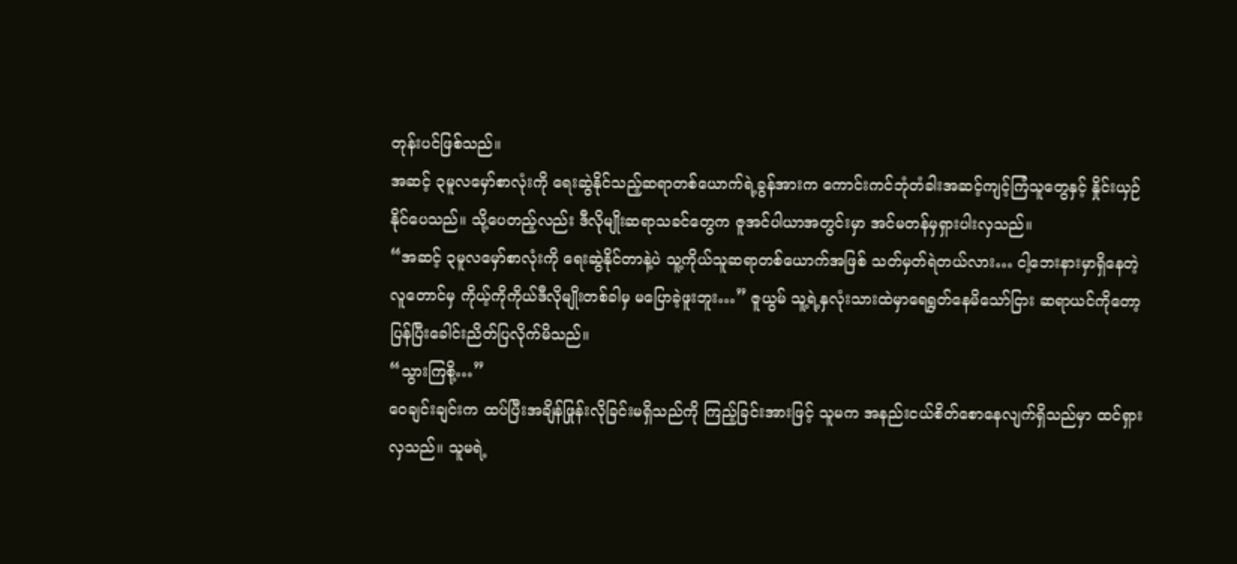တုန်းပင်ဖြစ်သည်။
အဆင့် ၃မူလမှော်စာလုံးကို ရေးဆွဲနိုင်သည့်ဆရာတစ်ယောက်ရဲ့ခွန်အားက ကောင်းကင်ဘုံတံခါးအဆင့်ကျင့်ကြံသူတွေနှင့် နှိုင်းယှဉ်နိုင်ပေသည်။ သို့ပေတည့်လည်း ဒီလိုမျိုးဆရာသခင်တွေက ဇူအင်ပါယာအတွင်းမှာ အင်မတန်မှရှားပါးလှသည်။
“အဆင့် ၃မူလမှော်စာလုံးကို ရေးဆွဲနိုင်တာနဲ့ပဲ သူ့ကိုယ်သူဆရာတစ်ယောက်အဖြစ် သတ်မှတ်ရဲတယ်လား… ငါ့ဘေးနားမှာရှိနေတဲ့လူတောင်မှ ကိုယ့်ကိုကိုယ်ဒီလိုမျိုးတစ်ခါမှ မပြောခဲ့ဖူးဘူး…” ဇူယွမ် သူ့ရဲ့နှလုံးသားထဲမှာရေရွတ်နေမိသော်ငြား ဆရာယင်ကိုတော့ ပြန်ပြီးခေါင်းညိတ်ပြလိုက်မိသည်။
“သွားကြစို့…”
ဝေချင်းချင်းက ထပ်ပြီးအချိန်ဖြုန်းလိုခြင်းမရှိသည်ကို ကြည့်ခြင်းအားဖြင့် သူမက အနည်းငယ်စိတ်စောနေလျက်ရှိသည်မှာ ထင်ရှားလှသည်။ သူမရဲ့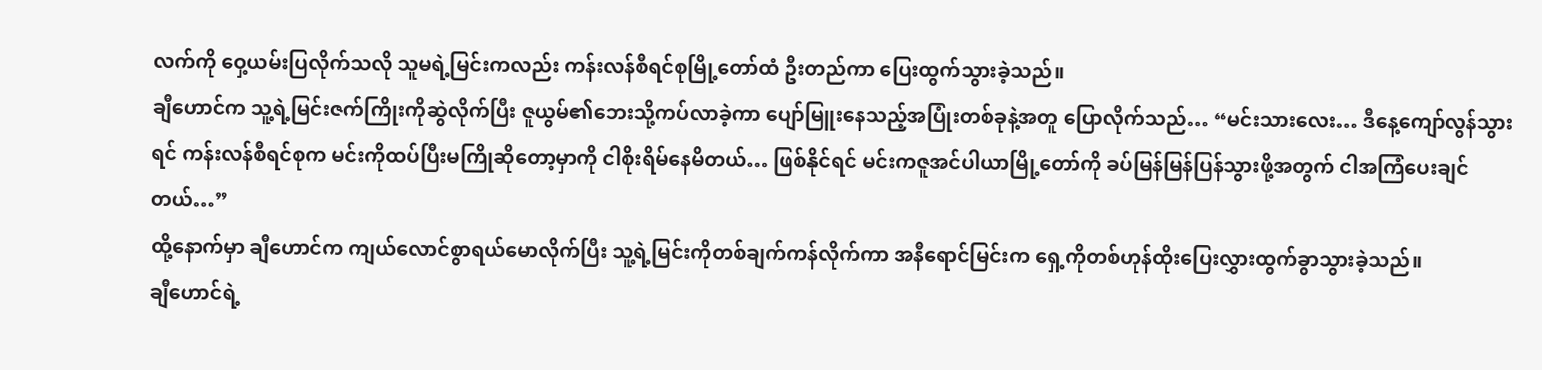လက်ကို ဝှေ့ယမ်းပြလိုက်သလို သူမရဲ့မြင်းကလည်း ကန်းလန်စီရင်စုမြို့တော်ထံ ဦးတည်ကာ ပြေးထွက်သွားခဲ့သည်။
ချီဟောင်က သူ့ရဲ့မြင်းဇက်ကြိုးကိုဆွဲလိုက်ပြီး ဇူယွမ်၏ဘေးသို့ကပ်လာခဲ့ကာ ပျော်မြူးနေသည့်အပြုံးတစ်ခုနဲ့အတူ ပြောလိုက်သည်… “မင်းသားလေး… ဒီနေ့ကျော်လွန်သွားရင် ကန်းလန်စီရင်စုက မင်းကိုထပ်ပြီးမကြိုဆိုတော့မှာကို ငါစိုးရိမ်နေမိတယ်… ဖြစ်နိုင်ရင် မင်းကဇူအင်ပါယာမြို့တော်ကို ခပ်မြန်မြန်ပြန်သွားဖို့အတွက် ငါအကြံပေးချင်တယ်…”
ထို့နောက်မှာ ချီဟောင်က ကျယ်လောင်စွာရယ်မောလိုက်ပြီး သူ့ရဲ့မြင်းကိုတစ်ချက်ကန်လိုက်ကာ အနီရောင်မြင်းက ရှေ့ကိုတစ်ဟုန်ထိုးပြေးလွှားထွက်ခွာသွားခဲ့သည်။
ချီဟောင်ရဲ့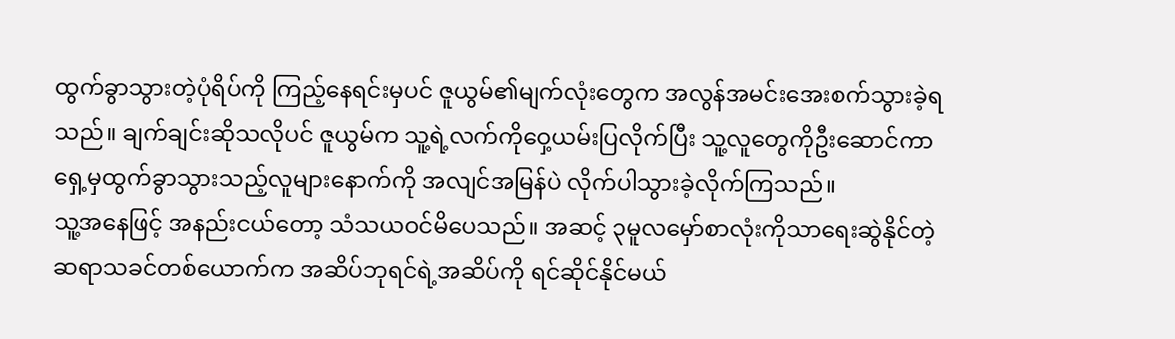ထွက်ခွာသွားတဲ့ပုံရိပ်ကို ကြည့်နေရင်းမှပင် ဇူယွမ်၏မျက်လုံးတွေက အလွန်အမင်းအေးစက်သွားခဲ့ရသည်။ ချက်ချင်းဆိုသလိုပင် ဇူယွမ်က သူ့ရဲ့လက်ကိုဝှေ့ယမ်းပြလိုက်ပြီး သူ့လူတွေကိုဦးဆောင်ကာ ရှေ့မှထွက်ခွာသွားသည့်လူများနောက်ကို အလျင်အမြန်ပဲ လိုက်ပါသွားခဲ့လိုက်ကြသည်။
သူ့အနေဖြင့် အနည်းငယ်တော့ သံသယဝင်မိပေသည်။ အဆင့် ၃မူလမှော်စာလုံးကိုသာရေးဆွဲနိုင်တဲ့ ဆရာသခင်တစ်ယောက်က အဆိပ်ဘုရင်ရဲ့အဆိပ်ကို ရင်ဆိုင်နိုင်မယ်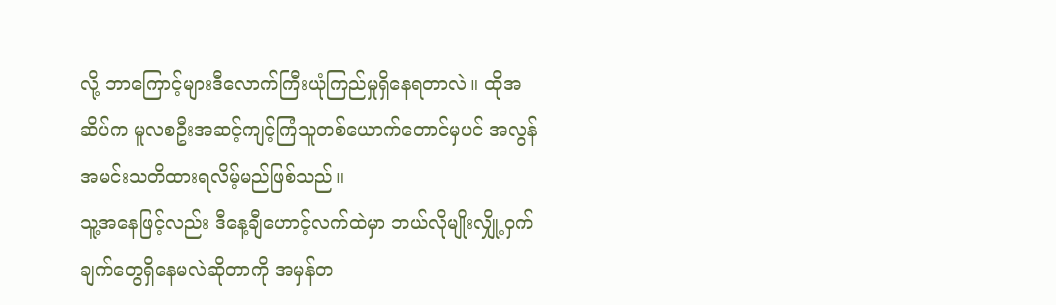လို့ ဘာကြောင့်များဒီလောက်ကြီးယုံကြည်မှုရှိနေရတာလဲ။ ထိုအဆိပ်က မူလစဦးအဆင့်ကျင့်ကြံသူတစ်ယောက်တောင်မှပင် အလွန်အမင်းသတိထားရလိမ့်မည်ဖြစ်သည်။
သူ့အနေဖြင့်လည်း ဒီနေ့ချီဟောင့်လက်ထဲမှာ ဘယ်လိုမျိုးလျှို့ဝှက်ချက်တွေရှိနေမလဲဆိုတာကို အမှန်တ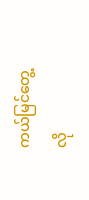ကယ်မြင်တွေ့လို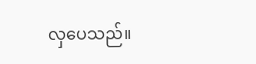လှပေသည်။